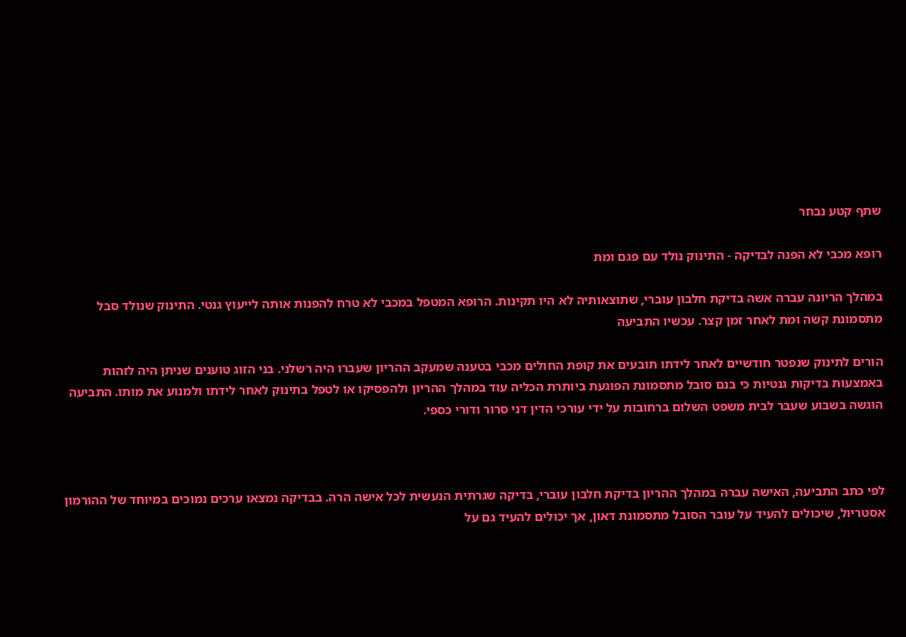שתף קטע נבחר

רופא מכבי לא הפנה לבדיקה - התינוק נולד עם פגם ומת

במהלך הריונה עברה אשה בדיקת חלבון עוברי, שתוצאותיה לא היו תקינות. הרופא המטפל במכבי לא טרח להפנות אותה לייעוץ גנטי. התינוק שנולד סבל מתסמונת קשה ומת לאחר זמן קצר. עכשיו התביעה

הורים לתינוק שנפטר חודשיים לאחר לידתו תובעים את קופת החולים מכבי בטענה שמעקב ההריון שעברו היה רשלני. בני הזוג טוענים שניתן היה לזהות באמצעות בדיקות גנטיות כי בנם סובל מתסמונת הפוגעת ביותרת הכליה עוד במהלך ההריון ולהפסיקו או לטפל בתינוק לאחר לידתו ולמנוע את מותו. התביעה הוגשה בשבוע שעבר לבית משפט השלום ברחובות על ידי עורכי הדין דני סרור ודורי כספי.



לפי כתב התביעה, האישה עברה במהלך ההריון בדיקת חלבון עוברי, בדיקה שגרתית הנעשית לכל אישה הרה. בבדיקה נמצאו ערכים נמוכים במיוחד של ההורמון אסטריול, שיכולים להעיד על עובר הסובל מתסמונת דאון, אך יכולים להעיד גם על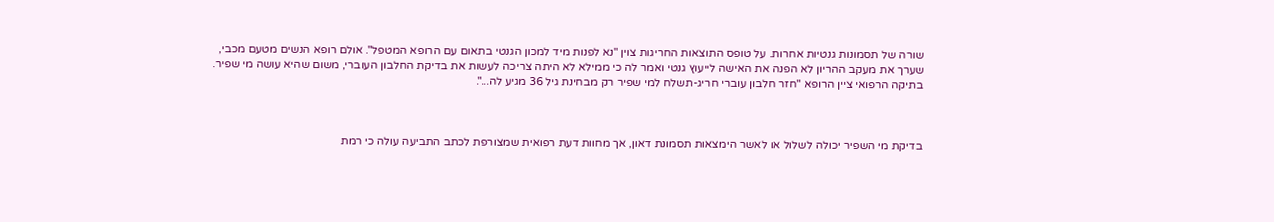שורה של תסמונות גנטיות אחרות. על טופס התוצאות החריגות צוין "נא לפנות מיד למכון הגנטי בתאום עם הרופא המטפל". אולם רופא הנשים מטעם מכבי, שערך את מעקב ההריון לא הפנה את האישה לייעוץ גנטי ואמר לה כי ממילא לא היתה צריכה לעשות את בדיקת החלבון העוברי, משום שהיא עושה מי שפיר. בתיקה הרפואי ציין הרופא "חזר חלבון עוברי חריג-תשלח למי שפיר רק מבחינת גיל 36 מגיע לה...".



בדיקת מי השפיר יכולה לשלול או לאשר הימצאות תסמונת דאון, אך מחוות דעת רפואית שמצורפת לכתב התביעה עולה כי רמת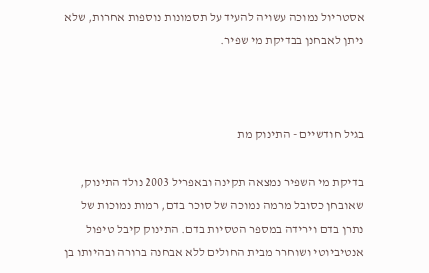אסטריול נמוכה עשויה להעיד על תסמונות נוספות אחרות, שלא ניתן לאבחנן בבדיקת מי שפיר.



בגיל חודשיים - התינוק מת

בדיקת מי השפיר נמצאה תקינה ובאפריל 2003 נולד התינוק, שאובחן כסובל מרמה נמוכה של סוכר בדם, רמות נמוכות של נתרן בדם וירידה במספר הטסיות בדם. התינוק קיבל טיפול אנטיביוטי ושוחרר מבית החולים ללא אבחנה ברורה ובהיותו בן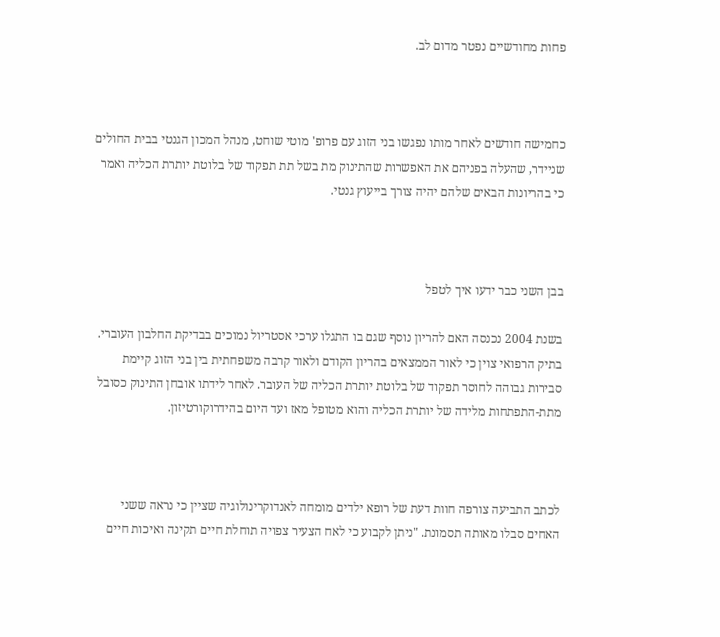פחות מחודשיים נפטר מדום לב.



כחמישה חודשים לאחר מותו נפגשו בני הזוג עם פרופ' מוטי שוחט, מנהל המכון הגנטי בבית החולים שניידר, שהעלה בפניהם את האפשרות שהתינוק מת בשל תת תפקוד של בלוטת יותרת הכליה ואמר כי בהריונות הבאים שלהם יהיה צורך בייעוץ גנטי.



בבן השני כבר ידעו איך לטפל

בשנת 2004 נכנסה האם להריון נוסף שגם בו התגלו ערכי אסטריול נמוכים בבדיקת החלבון העוברי. בתיק הרפואי צוין כי לאור הממצאים בהריון הקודם ולאור קרבה משפחתית בין בני הזוג קיימת סבירות גבוהה לחוסר תפקוד של בלוטת יותרת הכליה של העובר. לאחר לידתו אובחן התינוק כסובל מתת-התפתחות מלידה של יותרת הכליה והוא מטופל מאז ועד היום בהידרוקורטיזון.



לכתב התביעה צורפה חוות דעת של רופא ילדים מומחה לאנדוקרינולוגיה שציין כי נראה ששני האחים סבלו מאותה תסמונת. "ניתן לקבוע כי לאח הצעיר צפויה תוחלת חיים תקינה ואיכות חיים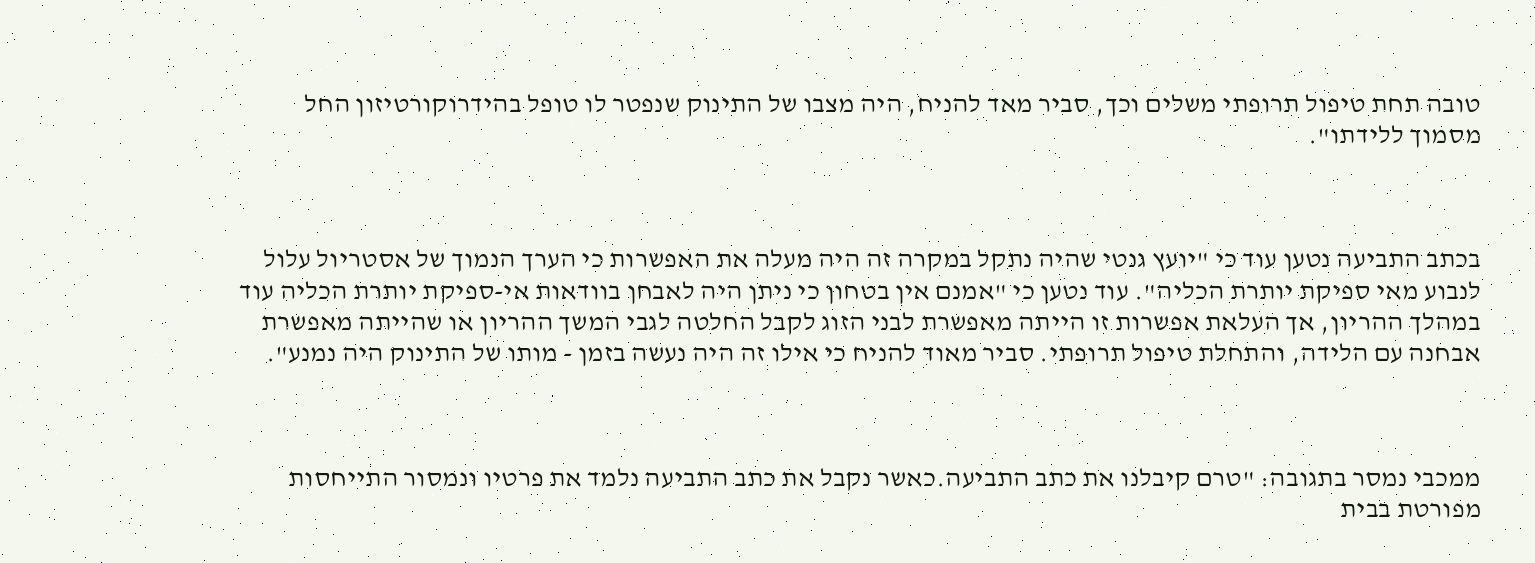טובה תחת טיפול תרופתי משלים וכך, סביר מאד להניח, היה מצבו של התינוק שנפטר לו טופל בהידרוקורטיזון החל מסמוך ללידתו".



בכתב התביעה נטען עוד כי "יועץ גנטי שהיה נתקל במקרה זה היה מעלה את האפשרות כי הערך הנמוך של אסטריול עלול לנבוע מאי ספיקת יותרת הכליה". עוד נטען כי "אמנם אין בטחון כי ניתן היה לאבחן בוודאות אי-ספיקת יותרת הכליה עוד במהלך ההריון, אך העלאת אפשרות זו הייתה מאפשרת לבני הזוג לקבל החלטה לגבי המשך ההריון או שהייתה מאפשרת אבחנה עם הלידה, והתחלת טיפול תרופתי. סביר מאוד להניח כי אילו זה היה נעשה בזמן - מותו של התינוק היה נמנע".



ממכבי נמסר בתגובה: "טרם קיבלנו את כתב התביעה.כאשר נקבל את כתב התביעה נלמד את פרטיו ונמסור התייחסות מפורטת בבית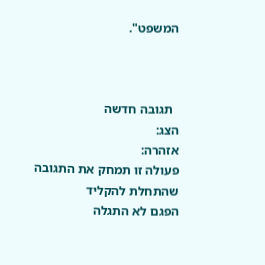המשפט".



  תגובה חדשה
הצג:
אזהרה:
פעולה זו תמחק את התגובה שהתחלת להקליד
הפגם לא התגלה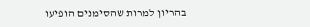בהריון למרות שהסימנים הופיעו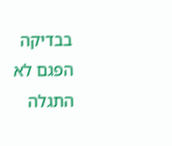בבדיקה
הפגם לא התגלה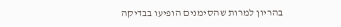בהריון למרות שהסימנים הופיעו בבדיקה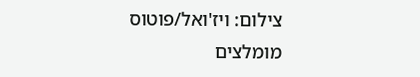צילום: ויז'ואל/פוטוס
מומלצים